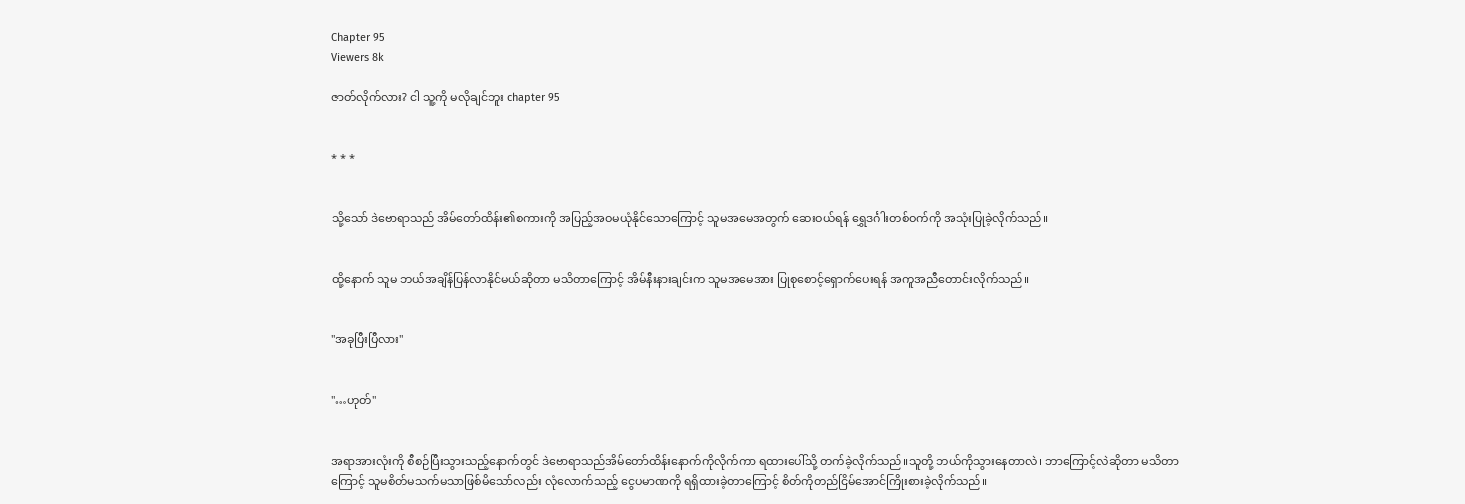Chapter 95
Viewers 8k

ဇာတ်လိုက်လား? ငါ သူ့ကို မလိုချင်ဘူး chapter 95


* * *


သို့သော် ဒဲဗောရာသည် အိမ်တော်ထိန်း၏စကားကို အပြည့်အဝမယုံနိုင်သောကြောင့် သူမအမေအတွက် ဆေးဝယ်ရန် ရွှေဒင်္ဂါးတစ်ဝက်ကို အသုံးပြုခဲ့လိုက်သည်။


ထို့နောက် သူမ ဘယ်အချိန်ပြန်လာနိုင်မယ်ဆိုတာ မသိတာကြောင့် အိမ်နီးနားချင်းက သူမအမေအား ပြုစုစောင့်ရှောက်ပေးရန် အကူအညီတောင်းလိုက်သည်။


"အခုပြီးပြီလား"


"…ဟုတ်"


အရာအားလုံးကို စီစဉ်ပြီးသွားသည့်နောက်တွင် ဒဲဗောရာသည်အိမ်တော်ထိန်းနောက်ကိုလိုက်ကာ ရထားပေါ်သို့ တက်ခဲ့လိုက်သည်။သူတို့ ဘယ်ကိုသွားနေတာလဲ၊ ဘာကြောင့်လဲဆိုတာ မသိတာကြောင့် သူမစိတ်မသက်မသာဖြစ်မိသော်လည်း လုံလောက်သည့် ငွေပမာဏကို ရရှိထားခဲ့တာကြောင့် စိတ်ကိုတည်ငြိမ်အောင်ကြိုးစားခဲ့လိုက်သည်။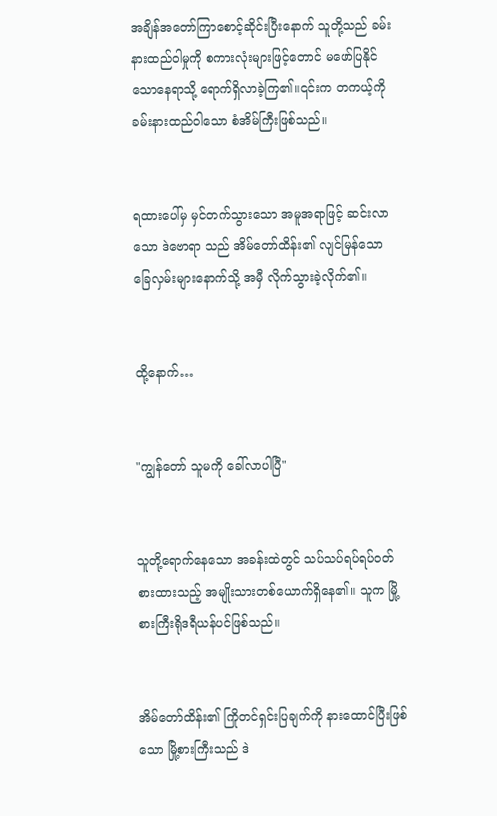အချိန်အတော်ကြာစောင့်ဆိုင်းပြီးနောက် သူတို့သည် ခမ်းနားထည်ဝါမှုကို စကားလုံးများဖြင့်တောင် မဖော်ပြနိုင်သောနေရာသို့ ရောက်ရှိလာခဲ့ကြ၏။၎င်းက တကယ့်ကို ခမ်းနားထည်ဝါသော စံအိမ်ကြီးဖြစ်သည်။


ရထားပေါ်မှ မှင်တက်သွားသော အမူအရာဖြင့် ဆင်းလာသော ဒဲဗောရာ သည် အိမ်တော်ထိန်း၏ လျင်မြန်သော ခြေလှမ်းများနောက်သို့ အမှီ လိုက်သွားခဲ့လိုက်၏။


ထို့နောက်…


"ကျွန်တော် သူမကို ခေါ်လာပါပြီ"


သူတို့ရောက်နေသော အခန်းထဲတွင် သပ်သပ်ရပ်ရပ်ဝတ်စားထားသည့် အမျိုးသားတစ်ယောက်ရှိနေ၏။ သူက မြို့စားကြီးရိုဒရီယန်ပင်ဖြစ်သည်။


အိမ်တော်ထိန်း၏ ကြိုတင်ရှင်းပြချက်ကို နားထောင်ပြီးဖြစ်သော မြို့စားကြီးသည် ဒဲ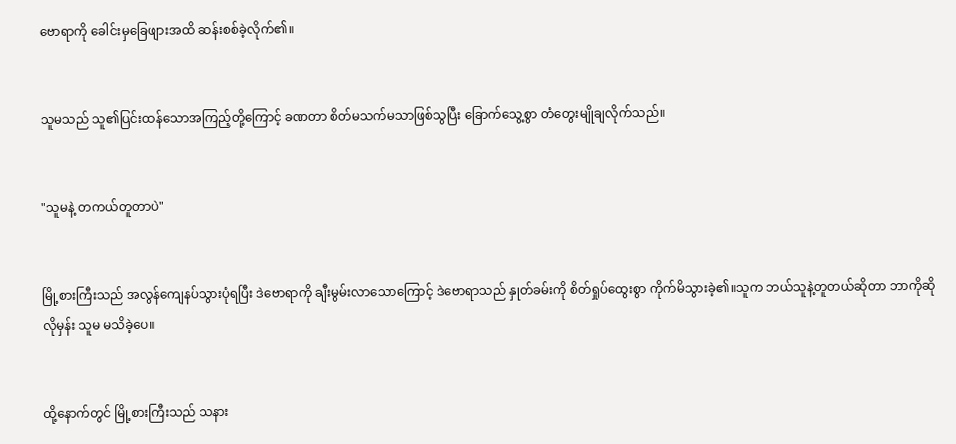ဗောရာကို ခေါင်းမှခြေဖျားအထိ ဆန်းစစ်ခဲ့လိုက်၏။


သူမသည် သူ၏ပြင်းထန်သောအကြည့်တို့ကြောင့် ခဏတာ စိတ်မသက်မသာဖြစ်သွပြီး ခြောက်သွေ့စွာ တံတွေးမျိုချလိုက်သည်။


"သူမနဲ့ တကယ်တူတာပဲ"


မြို့စားကြီးသည် အလွန်ကျေနပ်သွားပုံရပြီး ဒဲဗောရာကို ချီးမွမ်းလာသောကြောင့် ဒဲဗောရာသည် နှုတ်ခမ်းကို စိတ်ရှုပ်ထွေးစွာ ကိုက်မိသွားခဲ့၏။သူက ဘယ်သူနဲ့တူတယ်ဆိုတာ ဘာကိုဆိုလိုမှန်း သူမ မသိခဲ့ပေ။


ထို့နောက်တွင် မြို့စားကြီးသည် သနား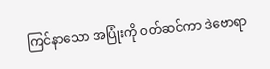ကြင်နာသော အပြုံးကို ဝတ်ဆင်ကာ ဒဲဗောရာ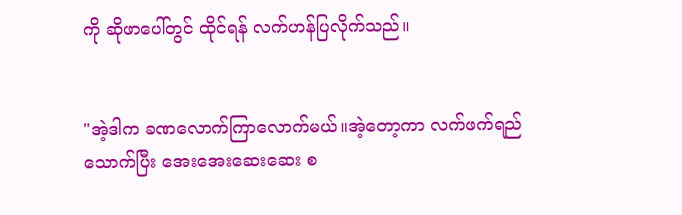ကို ဆိုဖာပေါ်တွင် ထိုင်ရန် လက်ဟန်ပြလိုက်သည်။


"အဲ့ဒါက ခဏလောက်ကြာလောက်မယ်။အဲ့တော့ကာ လက်ဖက်ရည်သောက်ပြီး အေးအေးဆေးဆေး စ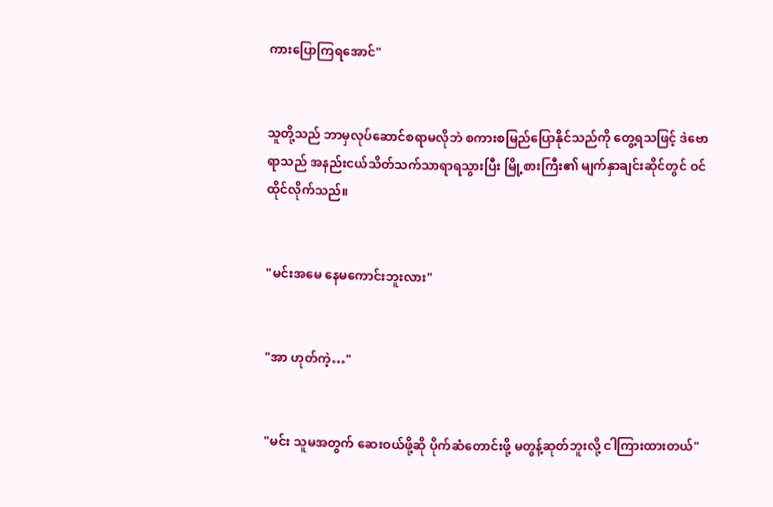ကားပြောကြရအောင်"


သူတို့သည် ဘာမှလုပ်ဆောင်စရာမလိုဘဲ စကားစမြည်ပြောနိုင်သည်ကို တွေ့ရသဖြင့် ဒဲဗောရာသည် အနည်းငယ်သိတ်သက်သာရာရသွားပြီး မြို့စားကြီး၏ မျက်နှာချင်းဆိုင်တွင် ဝင်ထိုင်လိုက်သည်။


"မင်းအမေ နေမကောင်းဘူးလား"


"အာ ဟုတ်ကဲ့…"


"မင်း သူမအတွက် ဆေးဝယ်ဖို့ဆို ပိုက်ဆံတောင်းဖို့ မတွန့်ဆုတ်ဘူးလို့ ငါကြားထားတယ်"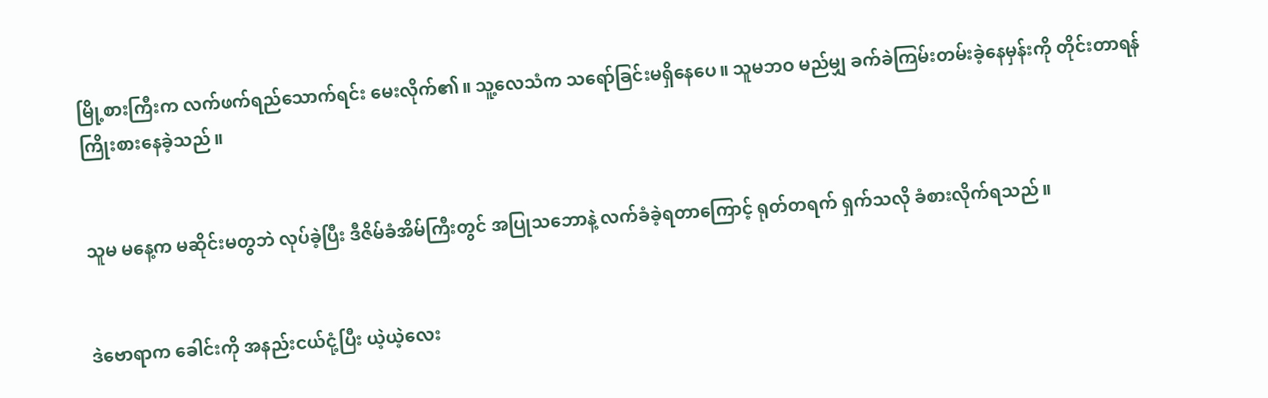မြို့စားကြီးက လက်ဖက်ရည်သောက်ရင်း မေးလိုက်၏။ သူ့လေသံက သရော်ခြင်းမရှိနေပေ။ သူမဘဝ မည်မျှ ခက်ခဲကြမ်းတမ်းခဲ့နေမှန်းကို တိုင်းတာရန် ကြိုးစားနေခဲ့သည်။


သူမ မနေ့က မဆိုင်းမတွဘဲ လုပ်ခဲ့ပြီး ဒီဇိမ်ခံအိမ်ကြီးတွင် အပြုသဘောနဲ့ လက်ခံခဲ့ရတာကြောင့် ရုတ်တရက် ရှက်သလို ခံစားလိုက်ရသည်။


ဒဲဗောရာက ခေါင်းကို အနည်းငယ်ငုံ့ပြီး ယဲ့ယဲ့လေး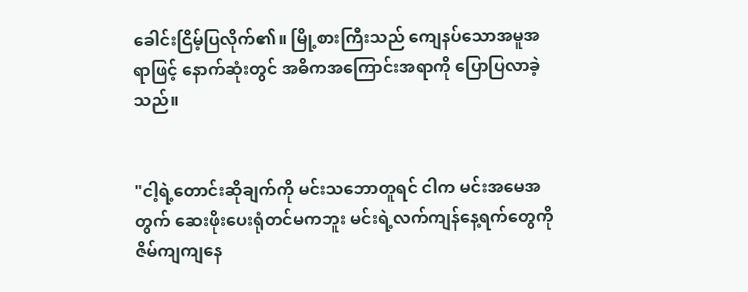ခေါင်းငြိမ့်ပြလိုက်၏။ မြို့စားကြီးသည် ကျေနပ်သောအမူအရာဖြင့် နောက်ဆုံးတွင် အဓိကအကြောင်းအရာကို ပြောပြလာခဲ့သည်။


"ငါ့ရဲ့တောင်းဆိုချက်ကို မင်းသဘောတူရင် ငါက မင်းအမေအတွက် ဆေးဖိုးပေးရုံတင်မကဘူး မင်းရဲ့လက်ကျန်နေ့ရက်တွေကို ဇိမ်ကျကျနေ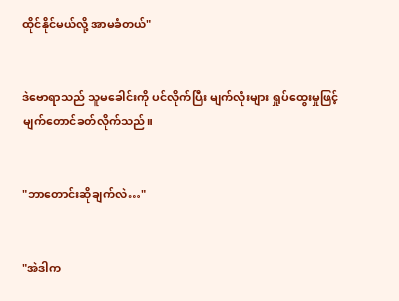ထိုင်နိုင်မယ်လို့ အာမခံတယ်"


ဒဲဗောရာသည် သူမခေါင်းကို ပင်လိုက်ပြီး မျက်လုံးများ ရှုပ်ထွေးမှုဖြင့် မျက်တောင်ခတ်လိုက်သည်။


"ဘာတောင်းဆိုချက်လဲ…"


"အဲဒါက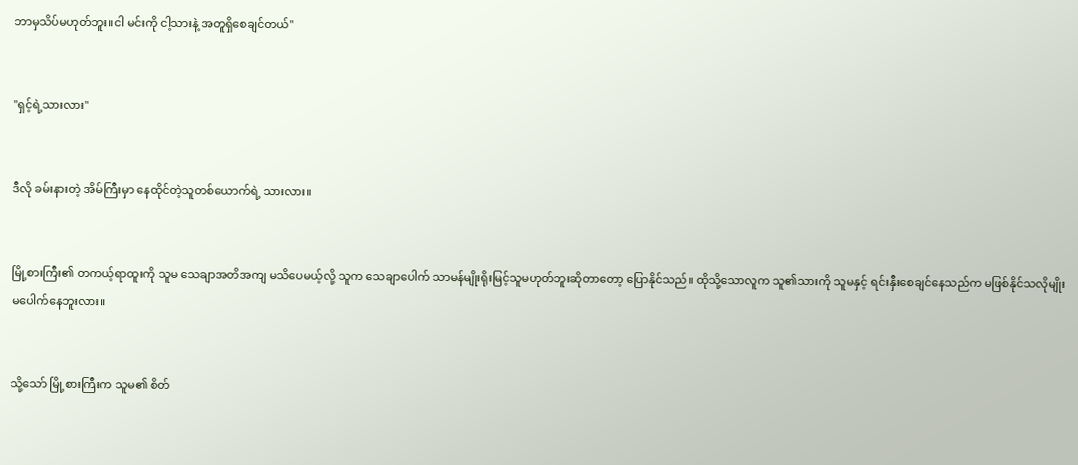ဘာမှသိပ်မဟုတ်ဘူး။ငါ မင်းကို ငါ့သားနဲ့ အတူရှိစေချင်တယ်"


"ရှင့်ရဲ့သားလား"


ဒီလို ခမ်းနားတဲ့ အိမ်ကြီးမှာ နေထိုင်တဲ့သူတစ်ယောက်ရဲ့ သားလား။


မြို့စားကြီး၏ တကယ့်ရာထူးကို သူမ သေချာအတိအကျ မသိပေမယ့်လို့ သူက သေချာပေါက် သာမန်မျိုးရိုးမြင့်သူမဟုတ်ဘူးဆိုတာတော့ ပြောနိုင်သည်။ ထိုသို့သောလူက သူ၏သားကို သူမနှင့် ရင်းနှီးစေချင်နေသည်က မဖြစ်နိုင်သလိုမျိုး မပေါက်နေဘူးလား။


သို့သော် မြို့စားကြီးက သူမ၏ စိတ်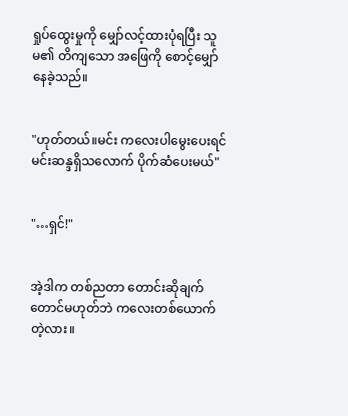ရှုပ်ထွေးမှုကို မျှော်လင့်ထားပုံရပြီး သူမ၏ တိကျသော အဖြေကို စောင့်မျှော်နေခဲ့သည်။


"ဟုတ်တယ်။မင်း ကလေးပါမွေးပေးရင် မင်းဆန္ဒရှိသလောက် ပိုက်ဆံပေးမယ်"


"…ရှင်!"


အဲ့ဒါက တစ်ညတာ တောင်းဆိုချက်တောင်မဟုတ်ဘဲ ကလေးတစ်ယောက်တဲ့လား။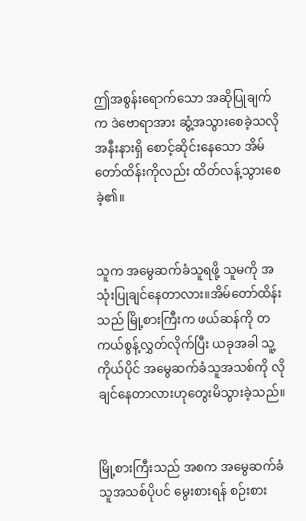ဤအစွန်းရောက်သော အဆိုပြုချက်က ဒဲဗောရာအား ဆွံ့အသွားစေခဲ့သလို အနီးနားရှိ စောင့်ဆိုင်းနေသော အိမ်တော်ထိန်းကိုလည်း ထိတ်လန့်သွားစေခဲ့၏။


သူက အမွေဆက်ခံသူရဖို့ သူမကို အသုံးပြုချင်နေတာလား။အိမ်တော်ထိန်းသည် မြို့စားကြီးက ဖယ်ဆန်ကို တကယ်စွန့်လွှတ်လိုက်ပြီး ယခုအခါ သူ့ကိုယ်ပိုင် အမွေဆက်ခံသူအသစ်ကို လိုချင်နေတာလားဟုတွေးမိသွားခဲ့သည်။


မြို့စားကြီးသည် အစက အမွေဆက်ခံသူအသစ်ပိုပင် မွေးစားရန် စဉ်းစား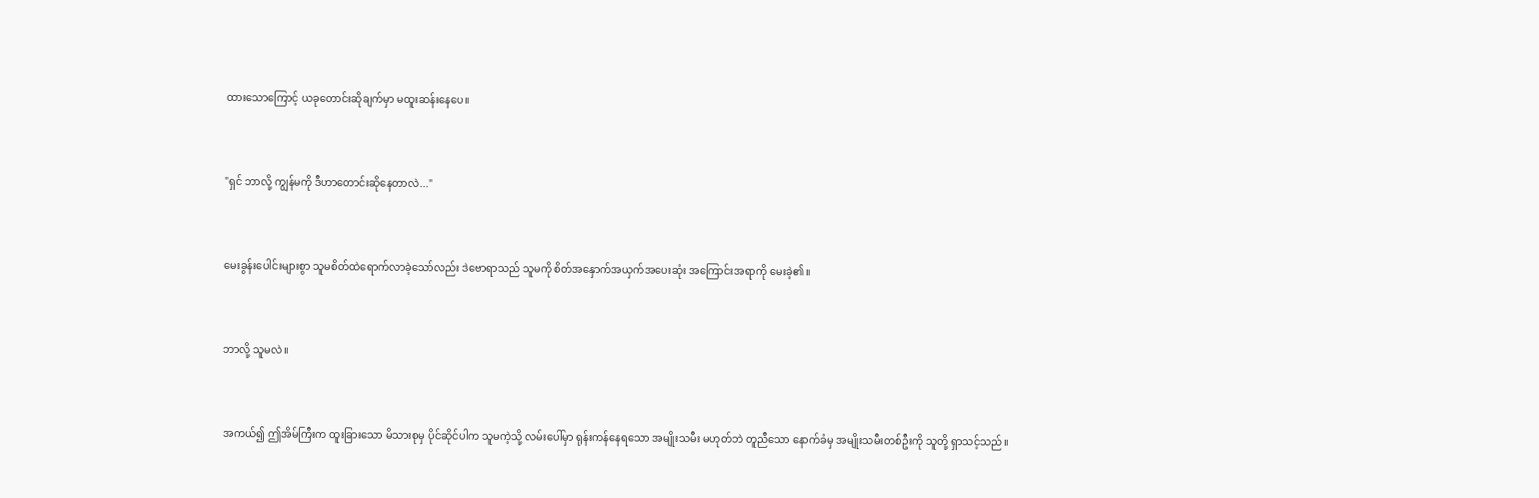ထားသောကြောင့် ယခုတောင်းဆိုချက်မှာ မထူးဆန်းနေပေ။


"ရှင် ဘာလို့ ကျွန်မကို ဒီဟာတောင်းဆိုနေတာလဲ..."


မေးခွန်းပေါင်းများစွာ သူမစိတ်ထဲရောက်လာခဲ့သော်လည်း ဒဲဗောရာသည် သူမကို စိတ်အနှောက်အယှက်အပေးဆုံး အကြောင်းအရာကို မေးခဲ့၏။


ဘာလို့ သူမလဲ။


အကယ်၍ ဤအိမ်ကြီးက ထူးခြားသော မိသားစုမှ ပိုင်ဆိုင်ပါက သူမကဲ့သို့ လမ်းပေါ်မှာ ရုန်းကန်နေရသော အမျိုးသမီး မဟုတ်ဘဲ တူညီသော နောက်ခံမှ အမျိုးသမီးတစ်ဦးကို သူတို့ ရှာသင့်သည်။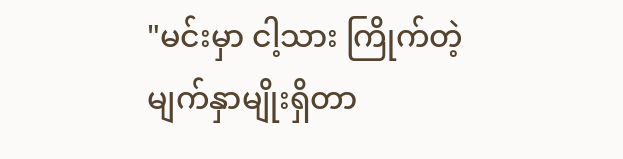"မင်းမှာ ငါ့သား ကြိုက်တဲ့ မျက်နှာမျိုးရှိတာ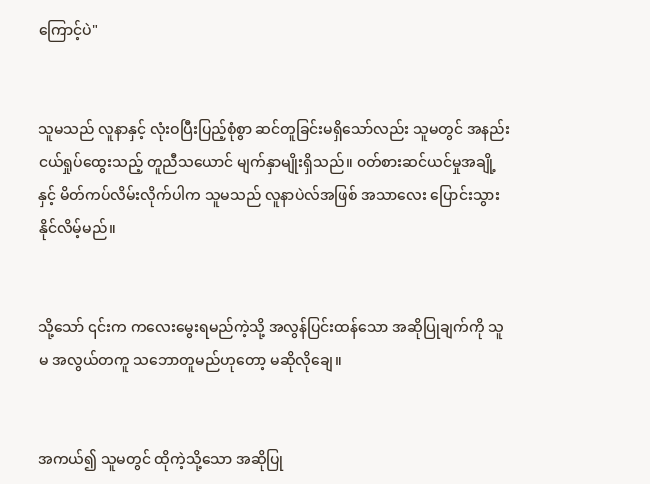ကြောင့်ပဲ"


သူမသည် လူနာနှင့် လုံးဝပြီးပြည့်စုံစွာ ဆင်တူခြင်းမရှိသော်လည်း သူမတွင် အနည်းငယ်ရှုပ်ထွေးသည့် တူညီသယောင် မျက်နှာမျိုးရှိသည်။ ၀တ်စားဆင်ယင်မှုအချို့နှင့် မိတ်ကပ်လိမ်းလိုက်ပါက သူမသည် လူနာပဲလ်အဖြစ် အသာလေး ပြောင်းသွားနိုင်လိမ့်မည်။


သို့သော် ၎င်းက ကလေးမွေးရမည်ကဲ့သို့ အလွန်ပြင်းထန်သော အဆိုပြုချက်ကို သူမ အလွယ်တကူ သဘောတူမည်ဟုတော့ မဆိုလိုချေ။


အကယ်၍ သူမတွင် ထိုကဲ့သို့သော အဆိုပြု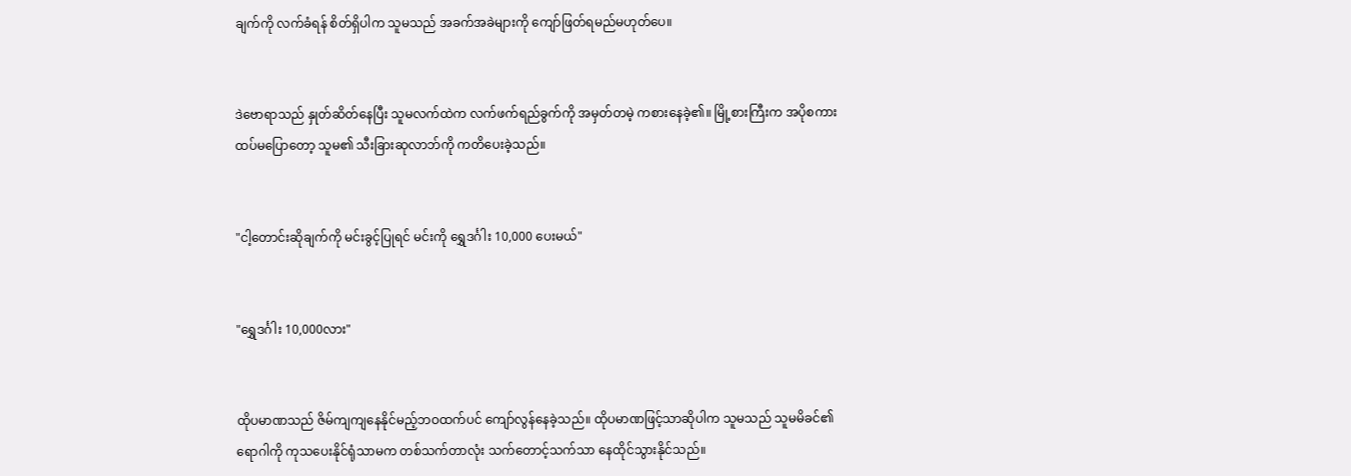ချက်ကို လက်ခံရန် စိတ်ရှိပါက သူမသည် အခက်အခဲများကို ကျော်ဖြတ်ရမည်မဟုတ်ပေ။


ဒဲဗောရာသည် နှုတ်ဆိတ်နေပြီး သူမလက်ထဲက လက်ဖက်ရည်ခွက်ကို အမှတ်တမဲ့ ကစားနေခဲ့၏။ မြို့စားကြီးက အပိုစကားထပ်မပြောတော့ သူမ၏ သီးခြားဆုလာဘ်ကို ကတိပေးခဲ့သည်။


"ငါ့တောင်းဆိုချက်ကို မင်းခွင့်ပြုရင် မင်းကို ရွှေဒင်္ဂါး 10,000 ပေးမယ်"


"ရွှေဒင်္ဂါး 10,000လား"


ထိုပမာဏသည် ဇိမ်ကျကျနေနိုင်မည့်ဘဝထက်ပင် ကျော်လွန်နေခဲ့သည်။ ထိုပမာဏဖြင့်သာဆိုပါက သူမသည် သူမမိခင်၏ရောဂါကို ကုသပေးနိုင်ရုံသာမက တစ်သက်တာလုံး သက်တောင့်သက်သာ နေထိုင်သွားနိုင်သည်။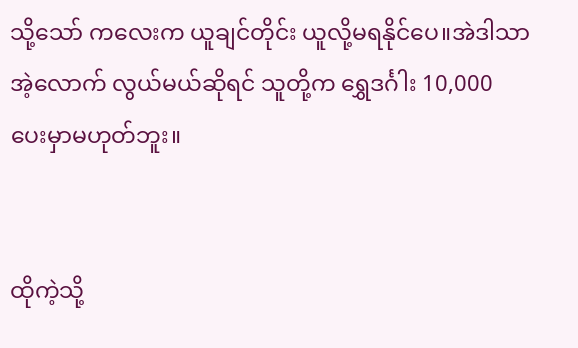သို့သော် ကလေးက ယူချင်တိုင်း ယူလို့မရနိုင်ပေ။အဲဒါသာ အဲ့လောက် လွယ်မယ်ဆိုရင် သူတို့က ရွှေဒင်္ဂါး 10,000 ပေးမှာမဟုတ်ဘူး။


ထိုကဲ့သို့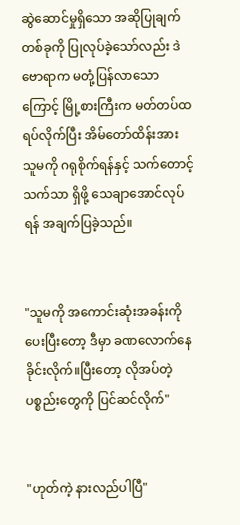ဆွဲဆောင်မှုရှိသော အဆိုပြုချက်တစ်ခုကို ပြုလုပ်ခဲ့သော်လည်း ဒဲဗောရာက မတုံ့ပြန်လာသောကြောင့် မြို့စားကြီးက မတ်တပ်ထရပ်လိုက်ပြီး အိမ်တော်ထိန်းအား သူမကို ဂရုစိုက်ရန်နှင့် သက်တောင့်သက်သာ ရှိဖို့ သေချာအောင်လုပ်ရန် အချက်ပြခဲ့သည်။


"သူမကို အကောင်းဆုံးအခန်းကို ပေးပြီးတော့ ဒီမှာ ခဏလောက်နေခိုင်းလိုက်။ပြီးတော့ လိုအပ်တဲ့ပစ္စည်းတွေကို ပြင်ဆင်လိုက်"


"ဟုတ်ကဲ့ နားလည်ပါပြီ"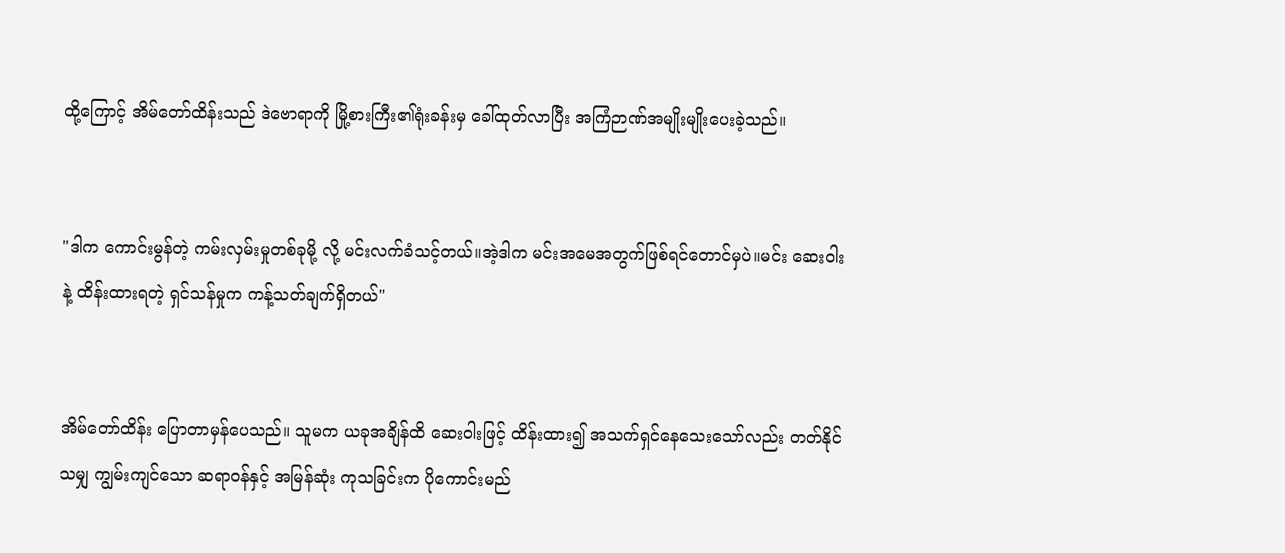ထို့ကြောင့် အိမ်တော်ထိန်းသည် ဒဲဗောရာကို မြို့စားကြီး၏ရုံးခန်းမှ ခေါ်ထုတ်လာပြီး အကြံဉာဏ်အမျိုးမျိုးပေးခဲ့သည်။


"ဒါက ကောင်းမွန်တဲ့ ကမ်းလှမ်းမှုတစ်ခုမို့ လို့ မင်းလက်ခံသင့်တယ်။အဲ့ဒါက မင်းအမေအတွက်ဖြစ်ရင်တောင်မှပဲ။မင်း ဆေးဝါးနဲ့ ထိန်းထားရတဲ့ ရှင်သန်မှုက ကန့်သတ်ချက်ရှိတယ်"


အိမ်တော်ထိန်း ပြောတာမှန်ပေသည်။ သူမက ယခုအချိန်ထိ ဆေးဝါးဖြင့် ထိန်းထား၍ အသက်ရှင်နေသေးသော်လည်း တတ်နိုင်သမျှ ကျွမ်းကျင်သော ဆရာဝန်နှင့် အမြန်ဆုံး ကုသခြင်းက ပိုကောင်းမည်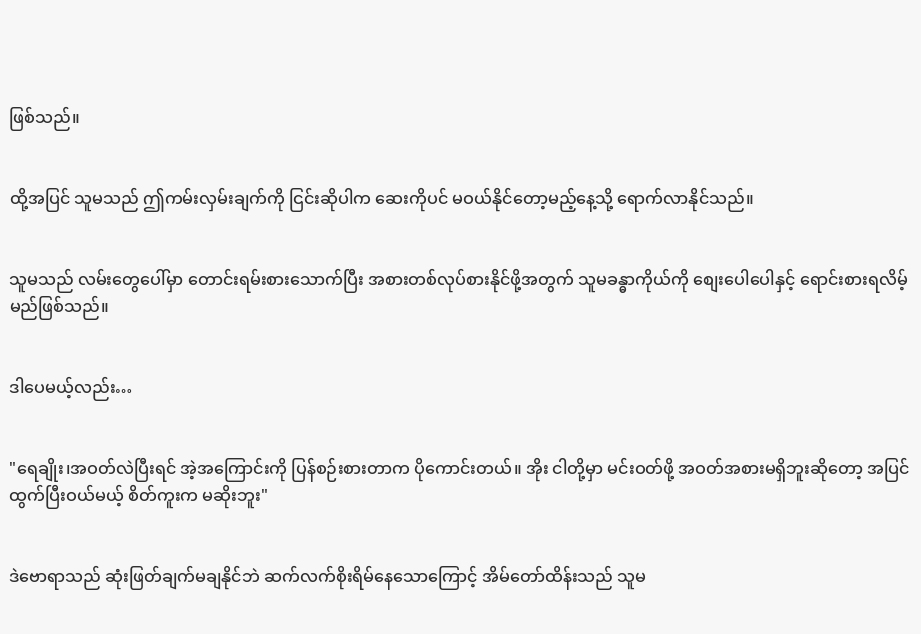ဖြစ်သည်။


ထို့အပြင် သူမသည် ဤကမ်းလှမ်းချက်ကို ငြင်းဆိုပါက ဆေးကိုပင် မဝယ်နိုင်တော့မည့်နေ့သို့ ရောက်လာနိုင်သည်။


သူမသည် လမ်းတွေပေါ်မှာ တောင်းရမ်းစားသောက်ပြီး အစားတစ်လုပ်စားနိုင်ဖို့အတွက် သူမခန္ဓာကိုယ်ကို စျေးပေါပေါနှင့် ရောင်းစားရလိမ့်မည်ဖြစ်သည်။


ဒါပေမယ့်လည်း…


"ရေချိုး၊အဝတ်လဲပြီးရင် အဲ့အကြောင်းကို ပြန်စဉ်းစားတာက ပိုကောင်းတယ်။ အိုး ငါတို့မှာ မင်းဝတ်ဖို့ အဝတ်အစားမရှိဘူးဆိုတော့ အပြင်ထွက်ပြီးဝယ်မယ့် စိတ်ကူးက မဆိုးဘူး"


ဒဲဗောရာသည် ဆုံးဖြတ်ချက်မချနိုင်ဘဲ ဆက်လက်စိုးရိမ်နေသောကြောင့် အိမ်တော်ထိန်းသည် သူမ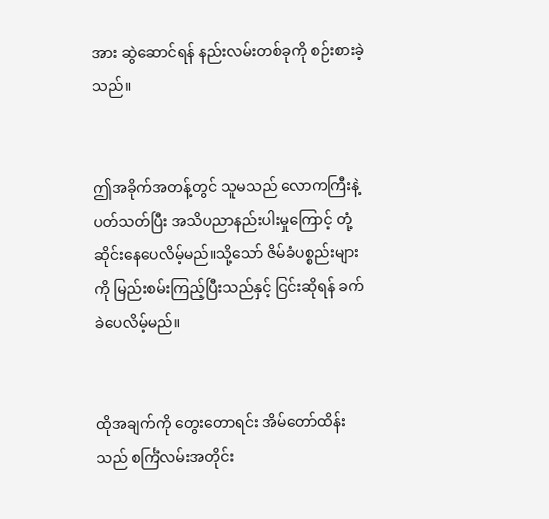အား ဆွဲဆောင်ရန် နည်းလမ်းတစ်ခုကို စဉ်းစားခဲ့သည်။


ဤအခိုက်အတန့်တွင် သူမသည် လောကကြီးနဲ့ပတ်သတ်ပြီး အသိပညာနည်းပါးမှုကြောင့် တုံ့ဆိုင်းနေပေလိမ့်မည်။သို့သော် ဇိမ်ခံပစ္စည်းများကို မြည်းစမ်းကြည့်ပြီးသည်နှင့် ငြင်းဆိုရန် ခက်ခဲပေလိမ့်မည်။


ထိုအချက်ကို တွေးတောရင်း အိမ်တော်ထိန်းသည် စင်္ကြံလမ်းအတိုင်း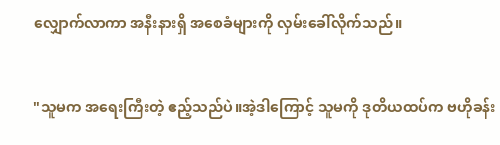လျှောက်လာကာ အနီးနားရှိ အစေခံများကို လှမ်းခေါ်လိုက်သည်။


"သူမက အရေးကြီးတဲ့ ဧည့်သည်ပဲ။အဲ့ဒါကြောင့် သူမကို ဒုတိယထပ်က ဗဟိုခန်း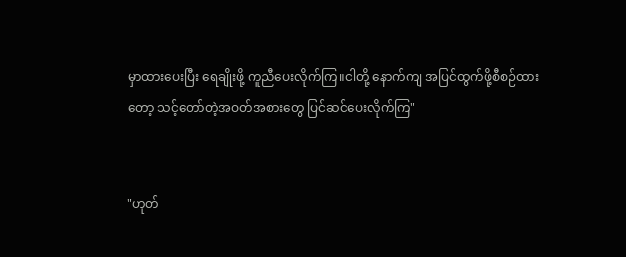မှာထားပေးပြီး ရေချိုးဖို့ ကူညီပေးလိုက်ကြ။ငါတို့ နောက်ကျ အပြင်ထွက်ဖို့စီစဉ်ထားတော့ သင့်တော်တဲ့အဝတ်အစားတွေ ပြင်ဆင်ပေးလိုက်ကြ"


"ဟုတ်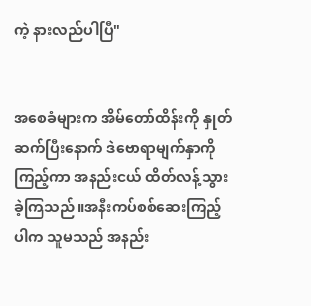ကဲ့ နားလည်ပါပြီ"


အစေခံများက အိမ်တော်ထိန်းကို နှုတ်ဆက်ပြီးနောက် ဒဲဗောရာမျက်နှာကို ကြည့်ကာ အနည်းငယ် ထိတ်လန့်သွားခဲ့ကြသည်။အနီးကပ်စစ်ဆေးကြည့်ပါက သူမသည် အနည်း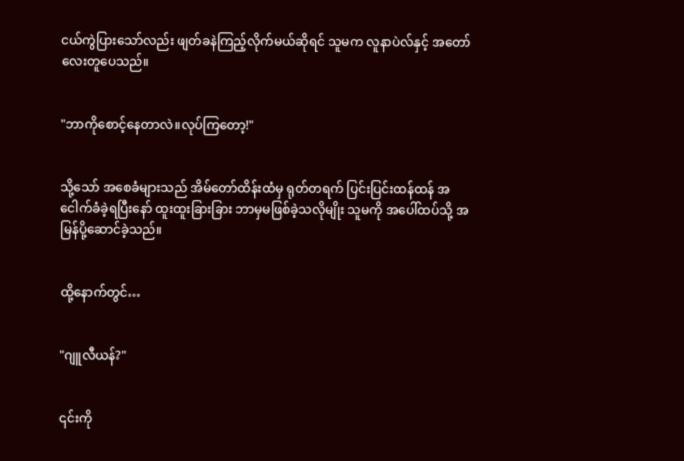ငယ်ကွဲပြားသော်လည်း ဖျတ်ခနဲကြည့်လိုက်မယ်ဆိုရင် သူမက လူနာပဲလ်နှင့် အတော်လေးတူပေသည်။


"ဘာကိုစောင့်နေတာလဲ။လုပ်ကြတော့!"


သို့သော် အစေခံများသည် အိမ်တော်ထိန်းထံမှ ရုတ်တရက် ပြင်းပြင်းထန်ထန် အငေါက်ခံခဲ့ရပြီးနော် ထူးထူးခြားခြား ဘာမှမဖြစ်ခဲ့သလိုမျိုး သူမကို အပေါ်ထပ်သို့ အမြန်ပို့ဆောင်ခဲ့သည်။


ထို့နောက်တွင်…


"ဂျူလီယန်?"


၎င်းကို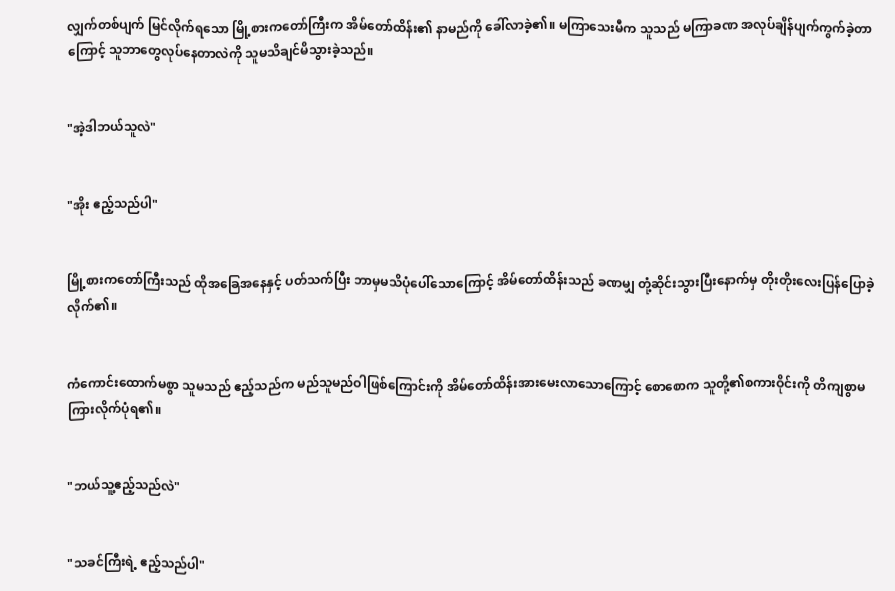လျှက်တစ်ပျက် မြင်လိုက်ရသော မြို့စားကတော်ကြီးက အိမ်တော်ထိန်း၏ နာမည်ကို ခေါ်လာခဲ့၏။ မကြာသေးမီက သူသည် မကြာခဏ အလုပ်ချိန်ပျက်ကွက်ခဲ့တာကြောင့် သူဘာတွေလုပ်နေတာလဲကို သူမသိချင်မိသွားခဲ့သည်။


"အဲ့ဒါဘယ်သူလဲ"


"အိုး ဧည့်သည်ပါ"


မြို့စားကတော်ကြီးသည် ထိုအခြေအနေနှင့် ပတ်သက်ပြီး ဘာမှမသိပုံပေါ်သောကြောင့် အိမ်တော်ထိန်းသည် ခဏမျှ တုံ့ဆိုင်းသွားပြီးနောက်မှ တိုးတိုးလေးပြန်ပြောခဲ့လိုက်၏။


ကံကောင်းထောက်မစွာ သူမသည် ဧည့်သည်က မည်သူမည်ဝါဖြစ်ကြောင်းကို အိမ်တော်ထိန်းအားမေးလာသောကြောင့် စောစောက သူတို့၏စကားဝိုင်းကို တိကျစွာမကြားလိုက်ပုံရ၏။


"ဘယ်သူ့ဧည့်သည်လဲ"


"သခင်ကြီးရဲ့ ဧည့်သည်ပါ"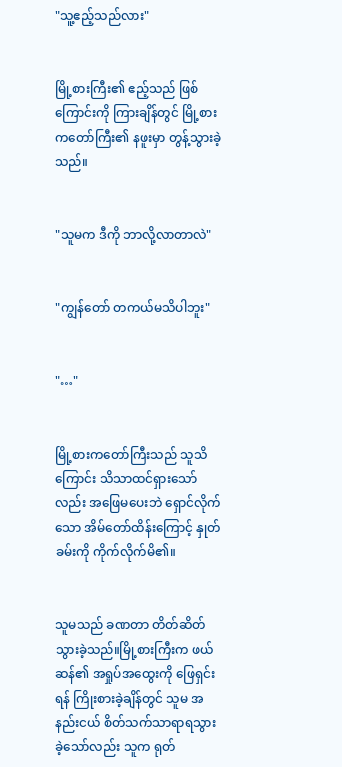"သူ့ဧည့်သည်လား"


မြို့စားကြီး၏ ဧည့်သည် ဖြစ်ကြောင်းကို ကြားချိန်တွင် မြို့စားကတော်ကြီး၏ နဖူးမှာ တွန့်သွားခဲ့သည်။


"သူမက ဒီကို ဘာလို့လာတာလဲ"


"ကျွန်တော် တကယ်မသိပါဘူး"


"…"


မြို့စားကတော်ကြီးသည် သူသိကြောင်း သိသာထင်ရှားသော်လည်း အဖြေမပေးဘဲ ရှောင်လိုက်သော အိမ်တော်ထိန်းကြောင့် နှုတ်ခမ်းကို ကိုက်လိုက်မိ၏။


သူမသည် ခဏတာ တိတ်ဆိတ်သွားခဲ့သည်။မြို့စားကြီးက ဖယ်ဆန်၏ အရှုပ်အထွေးကို ဖြေရှင်းရန် ကြိုးစားခဲ့ချိန်တွင် သူမ အနည်းငယ် စိတ်သက်သာရာရသွားခဲ့သော်လည်း သူက ရုတ်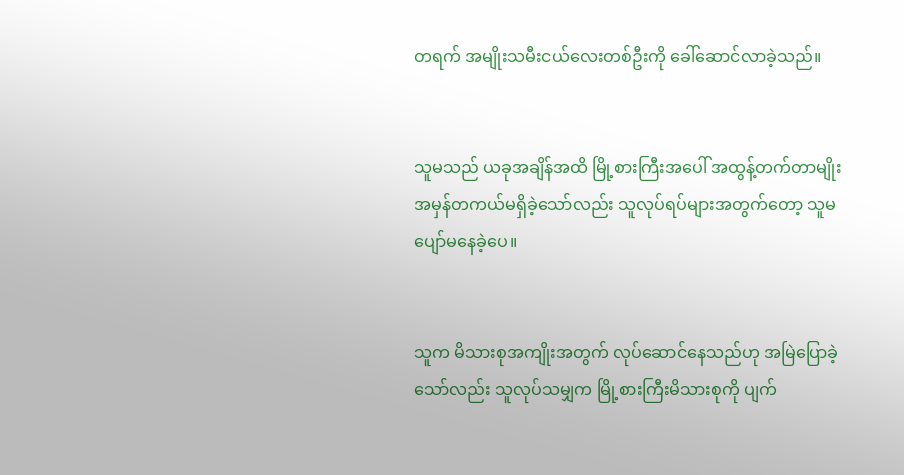တရက် အမျိုးသမီးငယ်လေးတစ်ဦးကို ခေါ်ဆောင်လာခဲ့သည်။


သူမသည် ယခုအချိန်အထိ မြို့စားကြီးအပေါ် အထွန့်တက်တာမျိုး အမှန်တကယ်မရှိခဲ့သော်လည်း သူလုပ်ရပ်များအတွက်တော့ သူမပျော်မနေခဲ့ပေ။


သူက မိသားစုအကျိုးအတွက် လုပ်ဆောင်နေသည်ဟု အမြဲပြောခဲ့သော်လည်း သူလုပ်သမျှက မြို့စားကြီးမိသားစုကို ပျက်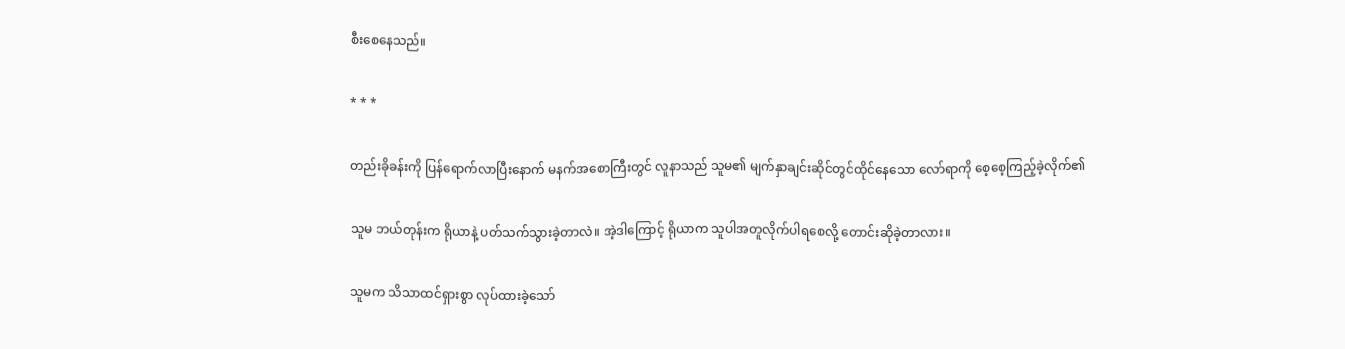စီးစေနေသည်။


* * *


တည်းခိုခန်းကို ပြန်ရောက်လာပြီးနောက် မနက်အစောကြီးတွင် လူနာသည် သူမ၏ မျက်နှာချင်းဆိုင်တွင်ထိုင်နေသော လော်ရာကို စေ့စေ့ကြည့်ခဲ့လိုက်၏


သူမ ဘယ်တုန်းက ရိုယာနဲ့ ပတ်သက်သွားခဲ့တာလဲ။ အဲ့ဒါကြောင့် ရိုယာက သူပါအတူလိုက်ပါရစေလို့ တောင်းဆိုခဲ့တာလား။


သူမက သိသာထင်ရှားစွာ လုပ်ထားခဲ့သော်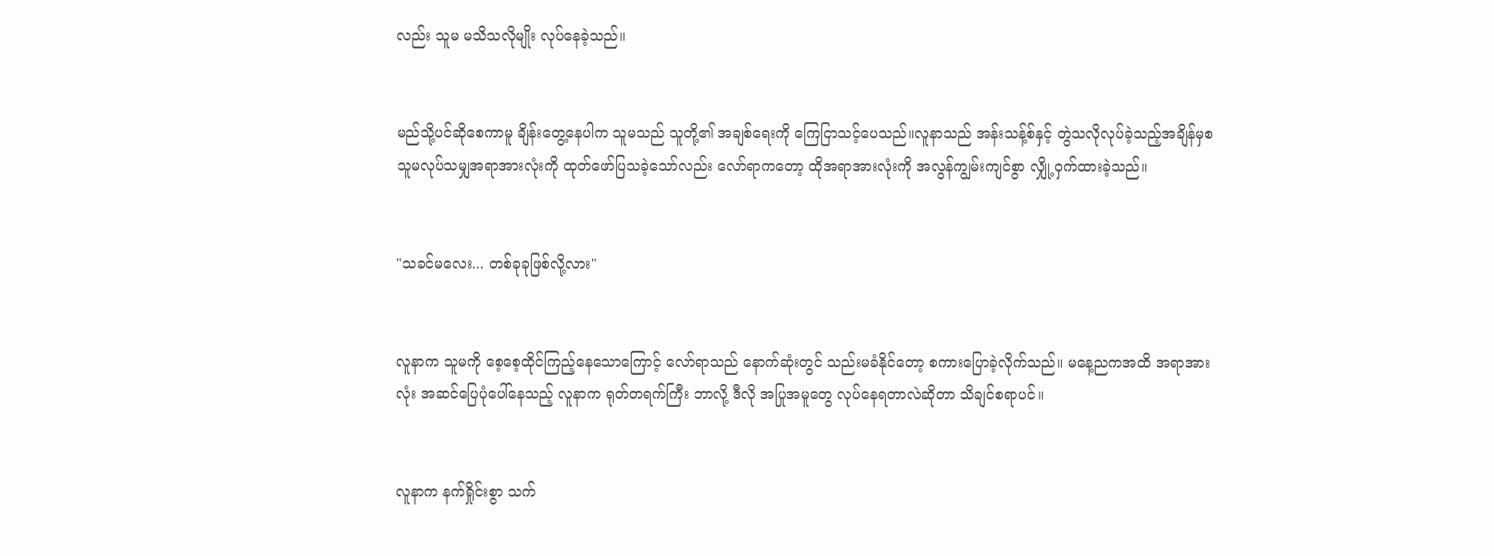လည်း သူမ မသိသလိုမျိုး လုပ်နေခဲ့သည်။


မည်သို့ပင်ဆိုစေကာမူ ချိန်းတွေ့နေပါက သူမသည် သူတို့၏ အချစ်ရေးကို ကြေငြာသင့်ပေသည်။လူနာသည် အန်းသန့်စ်နှင့် တွဲသလိုလုပ်ခဲ့သည့်အချိန်မှစ သူမလုပ်သမျှအရာအားလုံးကို ထုတ်ဖော်ပြသခဲ့သော်လည်း လော်ရာကတော့ ထိုအရာအားလုံးကို အလွန်ကျွမ်းကျင်စွာ လျှို့ဝှက်ထားခဲ့သည်။


"သခင်မလေး... တစ်ခုခုဖြစ်လို့လား"


လူနာက သူမကို စေ့စေ့ထိုင်ကြည့်နေသောကြောင့် လော်ရာသည် နောက်ဆုံးတွင် သည်းမခံနိုင်တော့ စကားပြောခဲ့လိုက်သည်။ မနေ့ညကအထိ အရာအားလုံး အဆင်ပြေပုံပေါ်နေသည့် လူနာက ရုတ်တရက်ကြီး ဘာလို့ ဒီလို အပြုအမူတွေ လုပ်နေရတာလဲဆိုတာ သိချင်စရာပင်။


လူနာက နက်ရှိုင်းစွာ သက်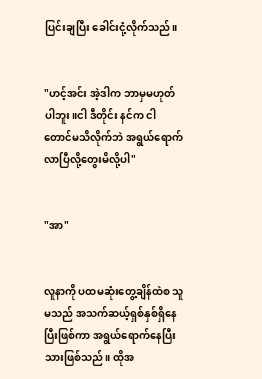ပြင်းချပြီး ခေါင်းငုံ့လိုက်သည်။


"ဟင့်အင်း အဲ့ဒါက ဘာမှမဟုတ်ပါဘူး။ငါ ဒီတိုင်း နင်က ငါတောင်မသိလိုက်ဘဲ အရွယ်ရောက်လာပြီလို့တွေးမိလို့ပါ"


"အာ"


လူနာကို ပထမဆုံးတွေ့ချိန်ထဲစ သူမသည် အသက်ဆယ့်ရှစ်နှစ်ရှိနေပြီးဖြစ်ကာ အရွယ်ရောက်နေပြီးသားဖြစ်သည်။ ထိုအ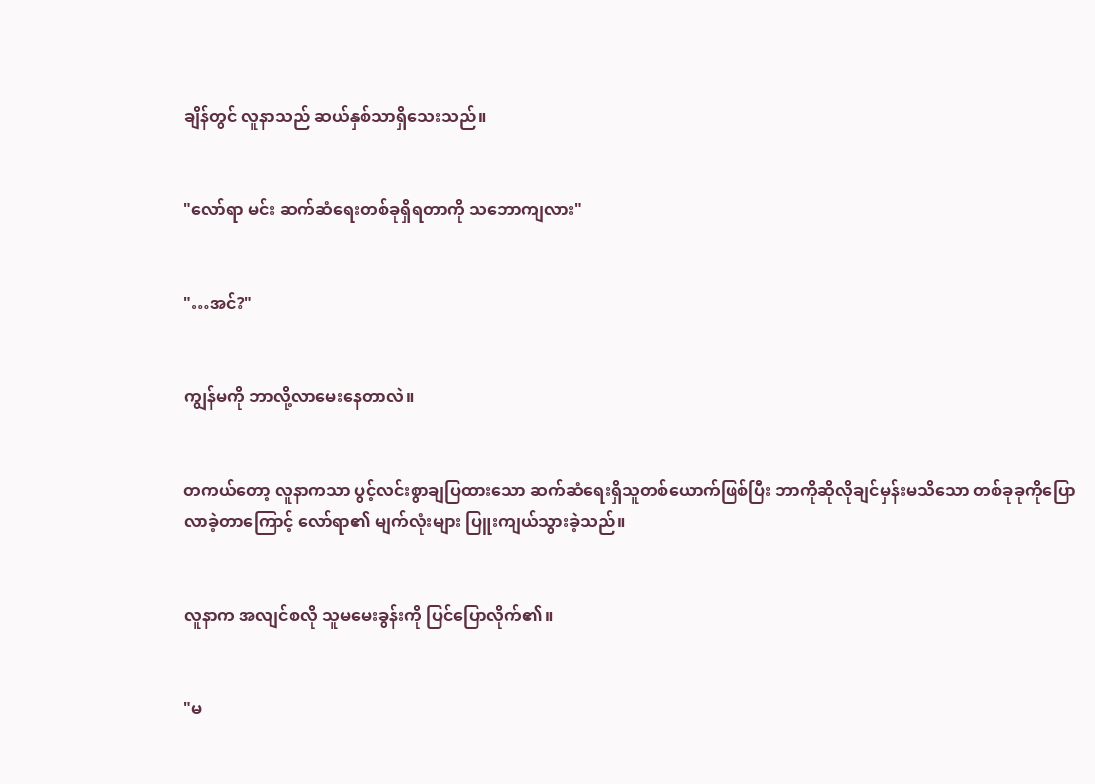ချိန်တွင် လူနာသည် ဆယ်နှစ်သာရှိသေးသည်။


"လော်ရာ မင်း ဆက်ဆံရေးတစ်ခုရှိရတာကို သဘောကျလား"


"…အင်?"


ကျွန်မကို ဘာလို့လာမေးနေတာလဲ။


တကယ်တော့ လူနာကသာ ပွင့်လင်းစွာချပြထားသော ဆက်ဆံရေးရှိသူတစ်ယောက်ဖြစ်ပြီး ဘာကိုဆိုလိုချင်မှန်းမသိသော တစ်ခုခုကိုပြောလာခဲ့တာကြောင့် လော်ရာ၏ မျက်လုံးများ ပြူးကျယ်သွားခဲ့သည်။


လူနာက အလျင်စလို သူမမေးခွန်းကို ပြင်ပြောလိုက်၏။


"မ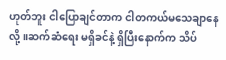ဟုတ်ဘူး ငါပြောချင်တာက ငါတကယ်မသေချာနေလို့။ဆက်ဆံရေး မရှိခင်နဲ့ ရှိပြီးနောက်က သိပ်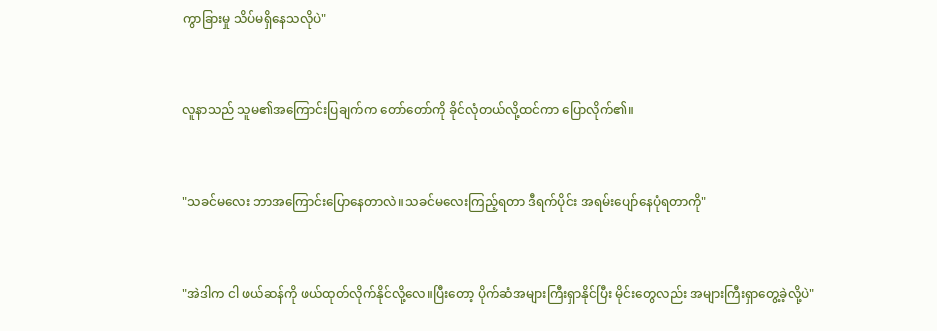ကွာခြားမှု သိပ်မရှိနေသလိုပဲ"


လူနာသည် သူမ၏အကြောင်းပြချက်က တော်တော်ကို ခိုင်လုံတယ်လို့ထင်ကာ ပြောလိုက်၏။


"သခင်မလေး ဘာအကြောင်းပြောနေတာလဲ။သခင်မလေးကြည့်ရတာ ဒီရက်ပိုင်း အရမ်းပျော်နေပုံရတာကို"


"အဲဒါက ငါ ဖယ်ဆန်ကို ဖယ်ထုတ်လိုက်နိုင်လို့လေ။ပြီးတော့ ပိုက်ဆံအများကြီးရှာနိုင်ပြီး မိုင်းတွေလည်း အများကြီးရှာတွေ့ခဲ့လို့ပဲ"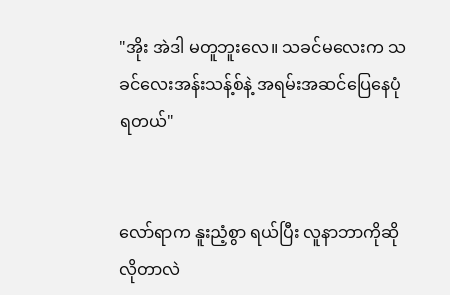"အိုး အဲဒါ မတူဘူးလေ။ သခင်မလေးက သခင်လေးအန်းသန့်စ်နဲ့ အရမ်းအဆင်ပြေနေပုံရတယ်"


လော်ရာက နူးညံ့စွာ ရယ်ပြီး လူနာဘာကိုဆိုလိုတာလဲ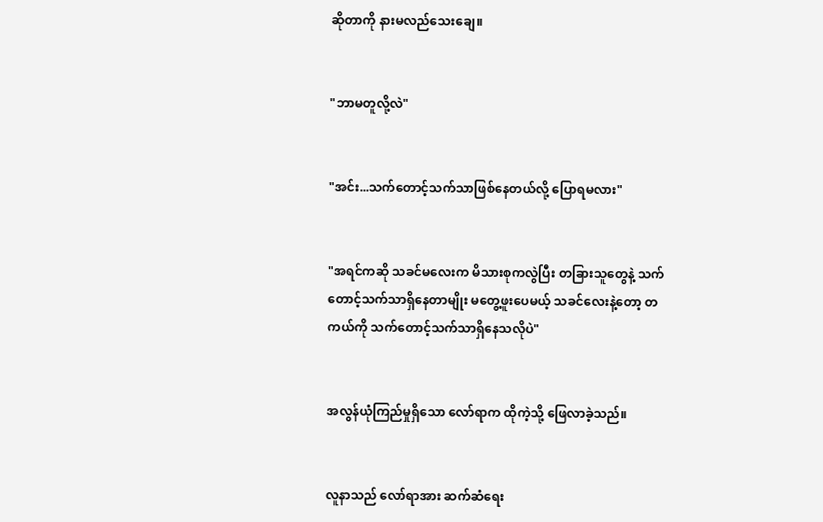ဆိုတာကို နားမလည်သေးချေ။


"ဘာမတူလို့လဲ"


"အင်း...သက်တောင့်သက်သာဖြစ်နေတယ်လို့ ပြောရမလား"


"အရင်ကဆို သခင်မလေးက မိသားစုကလွဲပြီး တခြားသူတွေနဲ့ သက်တောင့်သက်သာရှိနေတာမျိုး မတွေ့ဖူးပေမယ့် သခင်လေးနဲ့တော့ တကယ်ကို သက်တောင့်သက်သာရှိနေသလိုပဲ"


အလွန်ယုံကြည်မှုရှိသော လော်ရာက ထိုကဲ့သို့ ဖြေလာခဲ့သည်။


လူနာသည် လော်ရာအား ဆက်ဆံရေး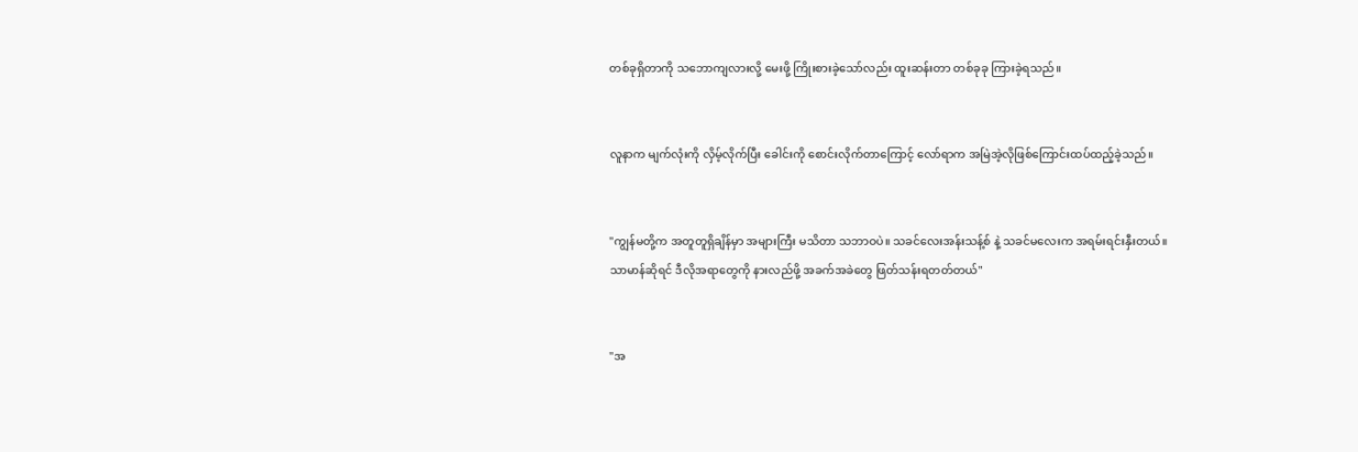တစ်ခုရှိတာကို သဘောကျလားလို့ မေးဖို့ ကြိုးစားခဲ့သော်လည်း ထူးဆန်းတာ တစ်ခုခု ကြားခဲ့ရသည်။


လူနာက မျက်လုံးကို လှိမ့်လိုက်ပြီး ခေါင်းကို စောင်းလိုက်တာကြောင့် လော်ရာက အမြဲအဲ့လိုဖြစ်ကြောင်းထပ်ထည့်ခဲ့သည်။


"ကျွန်မတို့က အတူတူရှိချိန်မှာ အများကြီး မသိတာ သဘာဝပဲ။ သခင်လေးအန်းသန့်စ် နဲ့ သခင်မလေးက အရမ်းရင်းနှီးတယ်။ သာမာန်ဆိုရင် ဒီလိုအရာတွေကို နားလည်ဖို့ အခက်အခဲတွေ ဖြတ်သန်းရတတ်တယ်"


"အ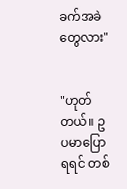ခက်အခဲတွေလား"


"ဟုတ်တယ်။ ဥပမာပြောရရင် တစ်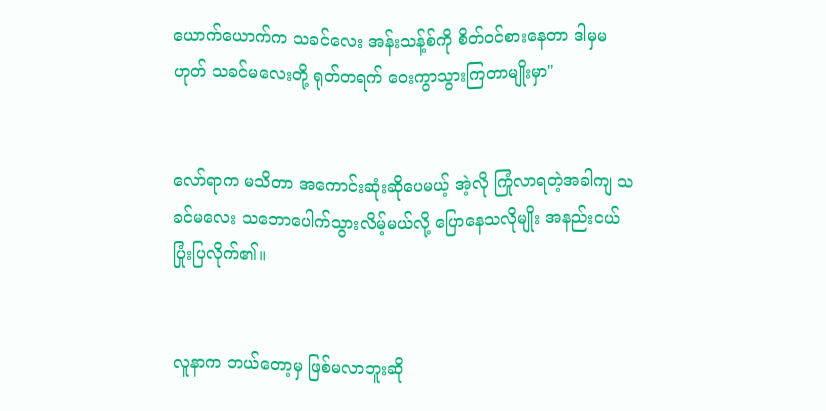ယောက်ယောက်က သခင်လေး အန်းသန့်စ်ကို စိတ်ဝင်စားနေတာ ဒါမှမဟုတ် သခင်မလေးတို့ ရုတ်တရက် ဝေးကွာသွားကြတာမျိုးမှာ"


လော်ရာက မသိတာ အကောင်းဆုံးဆိုပေမယ့် အဲ့လို ကြုံလာရတဲ့အခါကျ သခင်မလေး သဘောပေါက်သွားလိမ့်မယ်လို့ ပြောနေသလိုမျိုး အနည်းငယ် ပြုံးပြလိုက်၏။


လူနာက ဘယ်တော့မှ ဖြစ်မလာဘူးဆို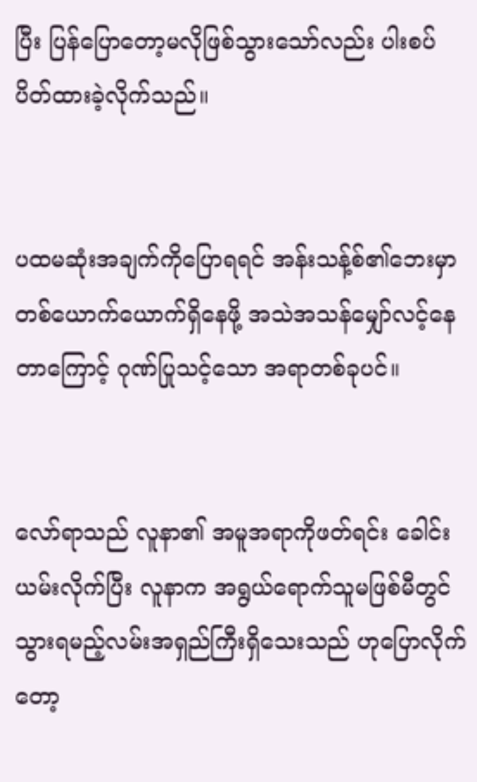ပြီး ပြန်ပြောတော့မလိုဖြစ်သွားသော်လည်း ပါးစပ်ပိတ်ထားခဲ့လိုက်သည်။


ပထမဆုံးအချက်ကိုပြောရရင် အန်းသန့်စ်၏ဘေးမှာ တစ်ယောက်ယောက်ရှိနေဖို့ အသဲအသန်မျှော်လင့်နေတာကြောင့် ဂုဏ်ပြုသင့်သော အရာတစ်ခုပင်။


လော်ရာသည် လူနာ၏ အမူအရာကိုဖတ်ရင်း ခေါင်းယမ်းလိုက်ပြီး လူနာက အရွယ်ရောက်သူမဖြစ်မီတွင် သွားရမည့်လမ်းအရှည်ကြီးရှိသေးသည် ဟုပြောလိုက်တော့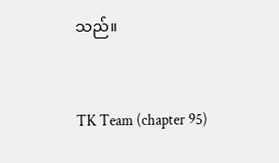သည်။


TK Team (chapter 95)